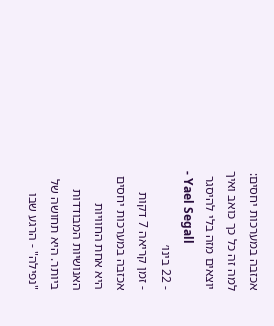אכזבה במערכות יחסים: למה זה כל כך כואב ואיך יוצאים מזה בלי להיסגר
- Yael Segall
- 22 בינו׳
- זמן קריאה 7 דקות
אכזבה במערכות יחסים היא אחת החוויות האנושיות המבודדות ביותר. היא תחושה של "נפילה" - הרגע שבו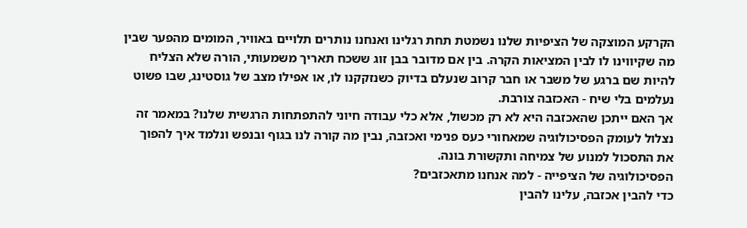הקרקע המוצקה של הציפיות שלנו נשמטת תחת רגלינו ואנחנו נותרים תלויים באוויר, המומים מהפער שבין מה שקיווינו לו לבין המציאות הקרה. בין אם מדובר בבן זוג ששכח תאריך משמעותי, הורה שלא הצליח להיות שם ברגע של משבר או חבר קרוב שנעלם בדיוק כשנזקקנו לו, או אפילו מצב של גוסטינג, שבו פשוט נעלמים בלי שיח - האכזבה צורבת.
אך האם ייתכן שהאכזבה היא לא רק מכשול, אלא כלי עבודה חיוני להתפתחות הרגשית שלנו? במאמר זה נצלול לעומק הפסיכולוגיה שמאחורי כעס פנימי ואכזבה, נבין מה קורה לנו בגוף ובנפש ונלמד איך להפוך את התסכול למנוע של צמיחה ותקשורת בונה.
הפסיכולוגיה של הציפייה - למה אנחנו מתאכזבים?
כדי להבין אכזבה, עלינו להבין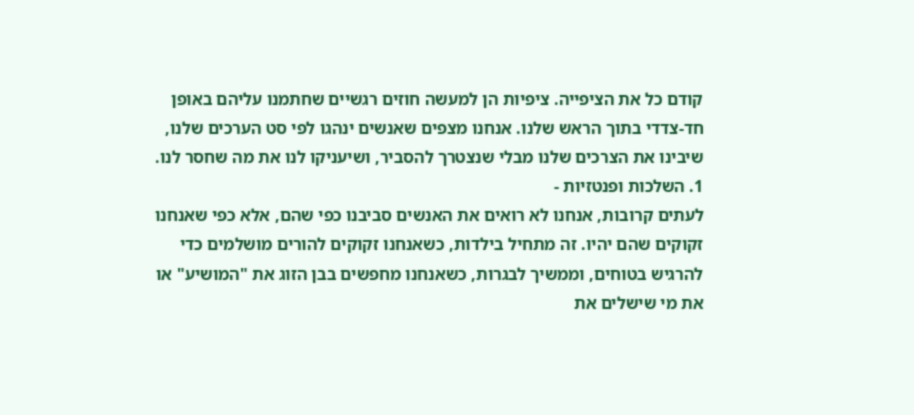קודם כל את הציפייה. ציפיות הן למעשה חוזים רגשיים שחתמנו עליהם באופן חד-צדדי בתוך הראש שלנו. אנחנו מצפים שאנשים ינהגו לפי סט הערכים שלנו, שיבינו את הצרכים שלנו מבלי שנצטרך להסביר, ושיעניקו לנו את מה שחסר לנו.
1. השלכות ופנטזיות -
לעתים קרובות, אנחנו לא רואים את האנשים סביבנו כפי שהם, אלא כפי שאנחנו זקוקים שהם יהיו. זה מתחיל בילדות, כשאנחנו זקוקים להורים מושלמים כדי להרגיש בטוחים, וממשיך לבגרות, כשאנחנו מחפשים בבן הזוג את "המושיע" או את מי שישלים את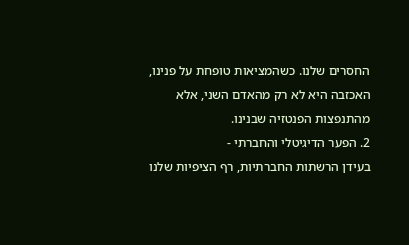החסרים שלנו. כשהמציאות טופחת על פנינו, האכזבה היא לא רק מהאדם השני, אלא מהתנפצות הפנטזיה שבנינו.
2. הפער הדיגיטלי והחברתי -
בעידן הרשתות החברתיות, רף הציפיות שלנו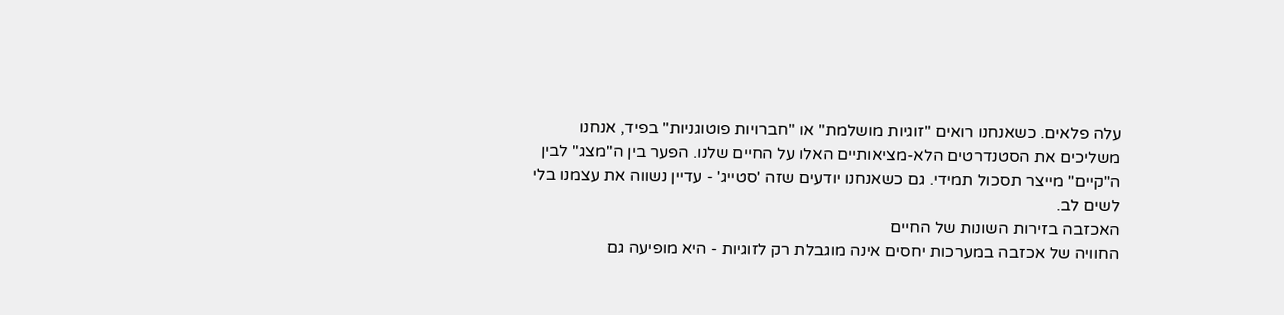עלה פלאים. כשאנחנו רואים "זוגיות מושלמת" או "חברויות פוטוגניות" בפיד, אנחנו משליכים את הסטנדרטים הלא-מציאותיים האלו על החיים שלנו. הפער בין ה"מצג" לבין ה"קיים" מייצר תסכול תמידי. גם כשאנחנו יודעים שזה 'סטייג' - עדיין נשווה את עצמנו בלי לשים לב.
האכזבה בזירות השונות של החיים
החוויה של אכזבה במערכות יחסים אינה מוגבלת רק לזוגיות - היא מופיעה גם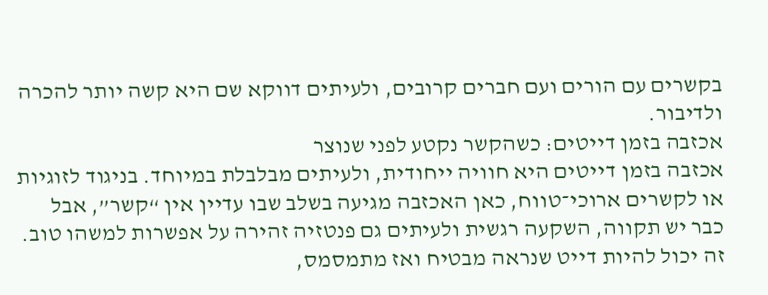בקשרים עם הורים ועם חברים קרובים, ולעיתים דווקא שם היא קשה יותר להכרה ולדיבור.
אכזבה בזמן דייטים: כשהקשר נקטע לפני שנוצר
אכזבה בזמן דייטים היא חוויה ייחודית, ולעיתים מבלבלת במיוחד. בניגוד לזוגיות או לקשרים ארוכי־טווח, כאן האכזבה מגיעה בשלב שבו עדיין אין “קשר”, אבל כבר יש תקווה, השקעה רגשית ולעיתים גם פנטזיה זהירה על אפשרות למשהו טוב.
זה יכול להיות דייט שנראה מבטיח ואז מתמסמס,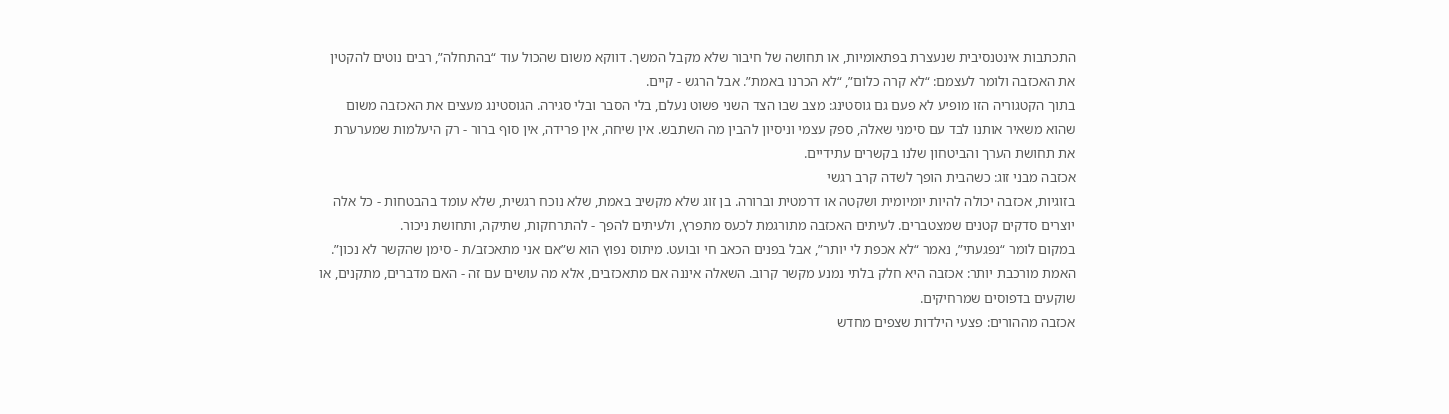התכתבות אינטנסיבית שנעצרת בפתאומיות, או תחושה של חיבור שלא מקבל המשך. דווקא משום שהכול עוד “בהתחלה”, רבים נוטים להקטין את האכזבה ולומר לעצמם: “לא קרה כלום”, “לא הכרנו באמת”. אבל הרגש - קיים.
בתוך הקטגוריה הזו מופיע לא פעם גם גוסטינג: מצב שבו הצד השני פשוט נעלם, בלי הסבר ובלי סגירה. הגוסטינג מעצים את האכזבה משום שהוא משאיר אותנו לבד עם סימני שאלה, ספק עצמי וניסיון להבין מה השתבש. אין שיחה, אין פרידה, אין סוף ברור - רק היעלמות שמערערת את תחושת הערך והביטחון שלנו בקשרים עתידיים.
אכזבה מבני זוג: כשהבית הופך לשדה קרב רגשי
בזוגיות, אכזבה יכולה להיות יומיומית ושקטה או דרמטית וברורה. בן זוג שלא מקשיב באמת, שלא נוכח רגשית, שלא עומד בהבטחות - כל אלה יוצרים סדקים קטנים שמצטברים. לעיתים האכזבה מתורגמת לכעס מתפרץ, ולעיתים להפך - להתרחקות, שתיקה, ותחושת ניכור.
במקום לומר “נפגעתי”, נאמר “לא אכפת לי יותר”, אבל בפנים הכאב חי ובועט. מיתוס נפוץ הוא ש”אם אני מתאכזב/ת - סימן שהקשר לא נכון”.
האמת מורכבת יותר: אכזבה היא חלק בלתי נמנע מקשר קרוב. השאלה איננה אם מתאכזבים, אלא מה עושים עם זה - האם מדברים, מתקנים, או שוקעים בדפוסים שמרחיקים.
אכזבה מההורים: פצעי הילדות שצפים מחדש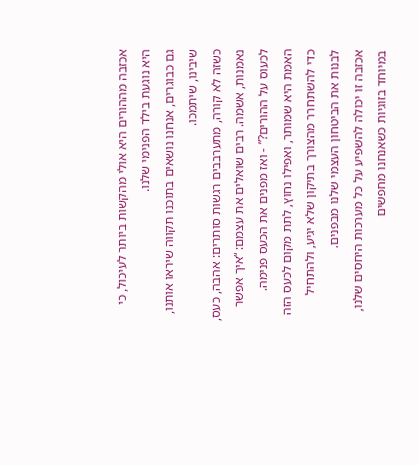אכזבה מההורים היא אולי מהקשות ביותר לעיכול, כי היא נוגעת בילד הפנימי שלנו.
גם כבוגרים, אנחנו נושאים בתוכנו תקווה שיראו אותנו, שיבינו, שיתמכו.
כשזה לא קורה, מתערבבים רגשות סותרים: אהבה, כעס, נאמנות, אשמה. רבים שואלים את עצמם: “איך אפשר לכעוס על ההורים?” - ואז מפנים את הכעס פנימה. האמת היא שמותר, ואפילו נחוץ, לתת מקום לכעס הזה כדי להשתחרר מהצורך בתיקון שלא יגיע, ולהתחיל לבנות את הביטחון העצמי שלנו מבפנים.
אכזבה זו יכולה להשפיע על כל מערכות היחסים שלנו, במיוחד בזוגיות כשאנחנו מחפשים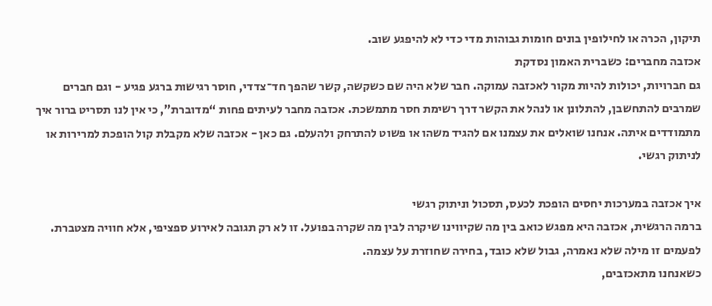תיקון, הכרה או לחילופין בונים חומות גבוהות מדי כדי לא להיפגע שוב.
אכזבה מחברים: כשברית האמון נסדקת
גם חברויות, יכולות להיות מקור לאכזבה עמוקה. חבר שלא היה שם כשקשה, קשר שהפך חד־צדדי, חוסר רגישות ברגע פגיע - וגם חברים שמרבים להתחשבן, להתלונן או לנהל את הקשר דרך רשימת חסר מתמשכת. אכזבה מחבר לעיתים פחות “מדוברת”, כי אין לנו תסריט ברור איך מתמודדים איתה. אנחנו שואלים את עצמנו אם להגיד משהו או פשוט להתרחק ולהעלם. גם כאן - אכזבה שלא מקבלת קול הופכת למרירות או לניתוק רגשי.

איך אכזבה במערכות יחסים הופכת לכעס, תסכול וניתוק רגשי
ברמה הרגשית, אכזבה היא מפגש כואב בין מה שקיווינו שיקרה לבין מה שקרה בפועל. זו לא רק תגובה לאירוע ספציפי, אלא חוויה מצטברת. לפעמים זו מילה שלא נאמרה, גבול שלא כובד, בחירה שחוזרת על עצמה.
כשאנחנו מתאכזבים,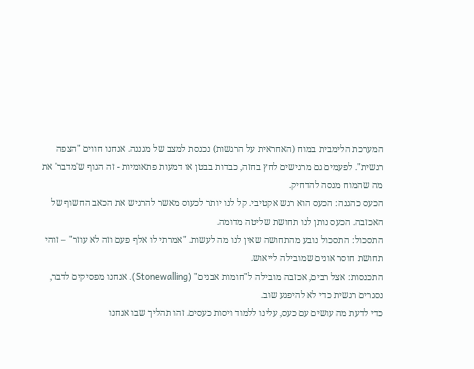המערכת הלימבית במוח (האחראית על הרגשות) נכנסת למצב של מגננה. אנחנו חווים "הצפה רגשית". לפעמים גם מרגישים לחץ בחזה, כבדות בבטן או דמעות פתאומיות - זה הגוף ש'מדבר' את מה שהמוח מנסה להדחיק.
הכעס כהגנה: הכעס הוא רגש אקטיבי. קל לנו יותר לכעוס מאשר להרגיש את הכאב החשוף של האכזבה. הכעס נותן לנו תחושת שליטה מדומה.
התסכול: התסכול נובע מהתחושה שאין לנו מה לעשות. "אמרתי לו אלף פעם וזה לא עוזר" – זוהי תחושת חוסר אונים שמובילה לייאוש.
התכנסות: אצל רבים, אכזבה מובילה ל"חומות אבנים" (Stonewalling). אנחנו מפסיקים לדבר, נסגרים רגשית כדי לא להיפגע שוב.
כדי לדעת מה עושים עם כעס, עלינו ללמוד ויסות כעסים. זהו תהליך שבו אנחנו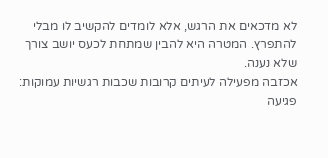לא מדכאים את הרגש, אלא לומדים להקשיב לו מבלי להתפרץ. המטרה היא להבין שמתחת לכעס יושב צורך שלא נענה.
אכזבה מפעילה לעיתים קרובות שכבות רגשיות עמוקות:
פגיעה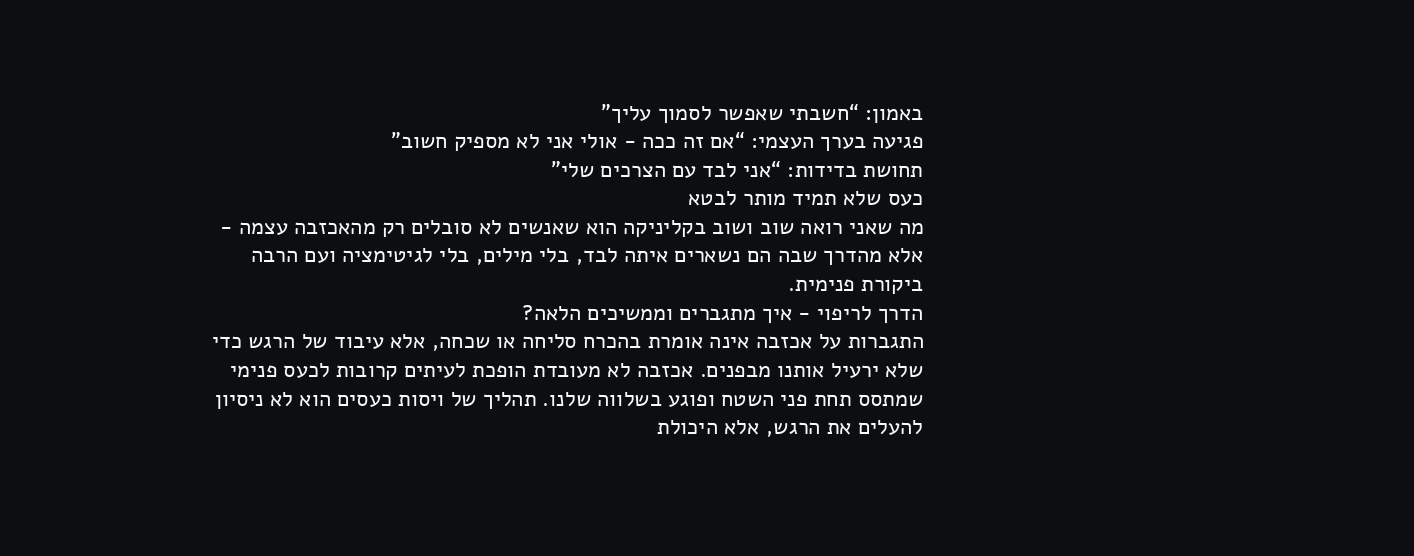באמון: “חשבתי שאפשר לסמוך עליך”
פגיעה בערך העצמי: “אם זה ככה - אולי אני לא מספיק חשוב”
תחושת בדידות: “אני לבד עם הצרכים שלי”
כעס שלא תמיד מותר לבטא
מה שאני רואה שוב ושוב בקליניקה הוא שאנשים לא סובלים רק מהאכזבה עצמה - אלא מהדרך שבה הם נשארים איתה לבד, בלי מילים, בלי לגיטימציה ועם הרבה ביקורת פנימית.
הדרך לריפוי - איך מתגברים וממשיכים הלאה?
התגברות על אכזבה אינה אומרת בהכרח סליחה או שכחה, אלא עיבוד של הרגש כדי שלא ירעיל אותנו מבפנים. אכזבה לא מעובדת הופכת לעיתים קרובות לכעס פנימי שמתסס תחת פני השטח ופוגע בשלווה שלנו. תהליך של ויסות כעסים הוא לא ניסיון להעלים את הרגש, אלא היכולת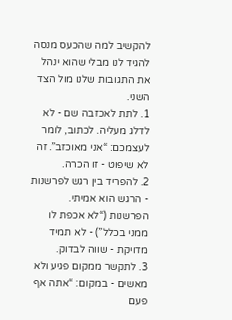להקשיב למה שהכעס מנסה להגיד לנו מבלי שהוא ינהל את התגובות שלנו מול הצד השני.
1. לתת לאכזבה שם - לא לדלג מעליה. לכתוב, לומר לעצמכם: “אני מאוכזב”. זה לא שיפוט - זו הכרה.
2. להפריד בין רגש לפרשנות - הרגש הוא אמיתי. הפרשנות (“לא אכפת לו ממני בכלל”) - לא תמיד מדויקת - שווה לבדוק.
3. לתקשר ממקום פגיע ולא מאשים - במקום: “אתה אף פעם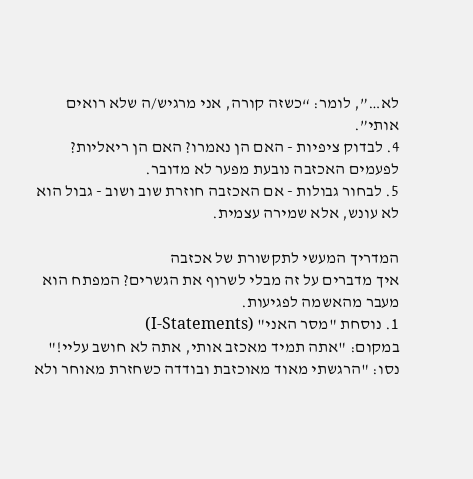לא…”, לומר: “כשזה קורה, אני מרגיש/ה שלא רואים אותי”.
4. לבדוק ציפיות - האם הן נאמרו? האם הן ריאליות? לפעמים האכזבה נובעת מפער לא מדובר.
5. לבחור גבולות - אם האכזבה חוזרת שוב ושוב - גבול הוא לא עונש, אלא שמירה עצמית.

המדריך המעשי לתקשורת של אכזבה
איך מדברים על זה מבלי לשרוף את הגשרים? המפתח הוא מעבר מהאשמה לפגיעות.
1. נוסחת "מסר האני" (I-Statements)
במקום: "אתה תמיד מאכזב אותי, אתה לא חושב עליי!" נסו: "הרגשתי מאוד מאוכזבת ובודדה כשחזרת מאוחר ולא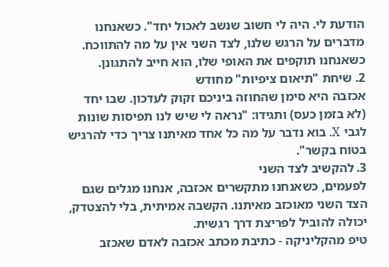הודעת לי. היה לי חשוב שנשב לאכול יחד". כשאנחנו מדברים על הרגש שלנו, לצד השני אין על מה להתווכח. כשאנחנו תוקפים את האופי שלו, הוא חייב להתגונן.
2. שיחת "תיאום ציפיות" מחודש
אכזבה היא סימן שהחוזה ביניכם זקוק לעדכון. שבו יחד (לא בזמן כעס) ותגידו: "נראה לי שיש לנו תפיסות שונות לגבי X. בוא נדבר על מה כל אחד מאיתנו צריך כדי להרגיש בטוח בקשר".
3. להקשיב לצד השני
לפעמים, כשאנחנו מתקשרים אכזבה, אנחנו מגלים שגם הצד השני מאוכזב מאיתנו. הקשבה אמיתית, בלי להצטדק, יכולה להוביל לפריצת דרך רגשית.
טיפ מהקליניקה - כתיבת מכתב אכזבה לאדם שאכזב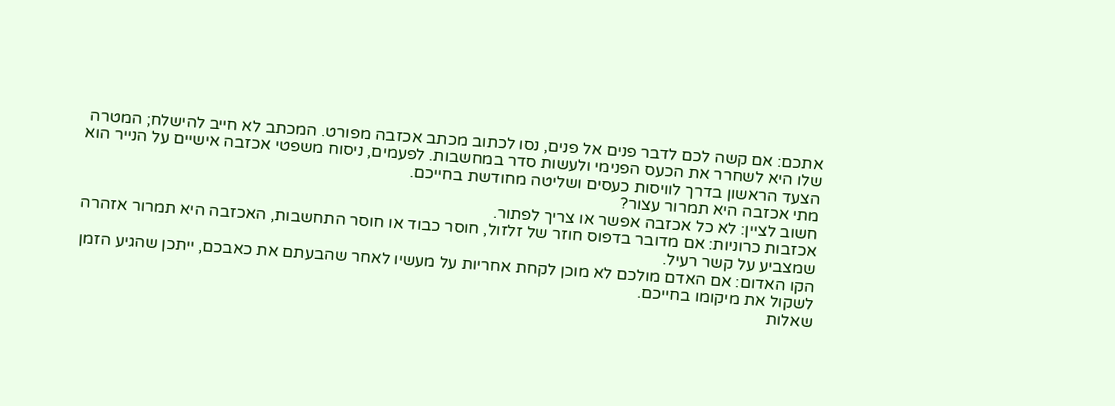אתכם: אם קשה לכם לדבר פנים אל פנים, נסו לכתוב מכתב אכזבה מפורט. המכתב לא חייב להישלח; המטרה שלו היא לשחרר את הכעס הפנימי ולעשות סדר במחשבות. לפעמים, ניסוח משפטי אכזבה אישיים על הנייר הוא הצעד הראשון בדרך לוויסות כעסים ושליטה מחודשת בחייכם.
מתי אכזבה היא תמרור עצור?
חשוב לציין: לא כל אכזבה אפשר או צריך לפתור.
אכזבות כרוניות: אם מדובר בדפוס חוזר של זלזול, חוסר כבוד או חוסר התחשבות, האכזבה היא תמרור אזהרה שמצביע על קשר רעיל.
הקו האדום: אם האדם מולכם לא מוכן לקחת אחריות על מעשיו לאחר שהבעתם את כאבכם, ייתכן שהגיע הזמן לשקול את מיקומו בחייכם.
שאלות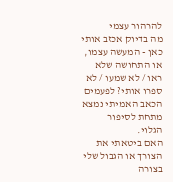להרהור עצמי
מה בדיוק אכזב אותי כאן - המעשה עצמו, או התחושה שלא ראו / לא שמעו / לא ספרו אותי? לפעמים הכאב האמיתי נמצא מתחת לסיפור הגלוי.
האם ביטאתי את הצורך או הגבול שלי בצורה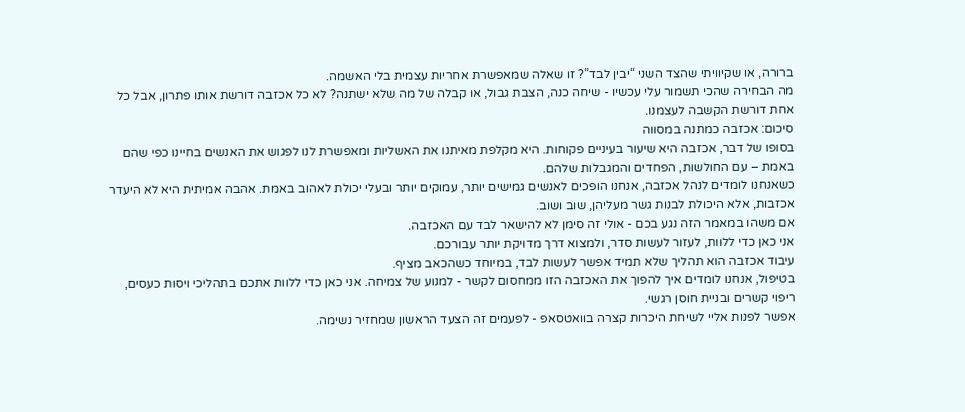ברורה, או שקיוויתי שהצד השני “יבין לבד”? זו שאלה שמאפשרת אחריות עצמית בלי האשמה.
מה הבחירה שהכי תשמור עלי עכשיו - שיחה כנה, הצבת גבול, או קבלה של מה שלא ישתנה? לא כל אכזבה דורשת אותו פתרון, אבל כל אחת דורשת הקשבה לעצמנו.
סיכום: אכזבה כמתנה במסווה
בסופו של דבר, אכזבה היא שיעור בעיניים פקוחות. היא מקלפת מאיתנו את האשליות ומאפשרת לנו לפגוש את האנשים בחיינו כפי שהם באמת – עם החולשות, הפחדים והמגבלות שלהם.
כשאנחנו לומדים לנהל אכזבה, אנחנו הופכים לאנשים גמישים יותר, עמוקים יותר ובעלי יכולת לאהוב באמת. אהבה אמיתית היא לא היעדר אכזבות, אלא היכולת לבנות גשר מעליהן, שוב ושוב.
אם משהו במאמר הזה נגע בכם - אולי זה סימן לא להישאר לבד עם האכזבה.
אני כאן כדי ללוות, לעזור לעשות סדר, ולמצוא דרך מדויקת יותר עבורכם.
עיבוד אכזבה הוא תהליך שלא תמיד אפשר לעשות לבד, במיוחד כשהכאב מציף.
בטיפול, אנחנו לומדים איך להפוך את האכזבה הזו ממחסום לקשר - למנוע של צמיחה. אני כאן כדי ללוות אתכם בתהליכי ויסות כעסים, ריפוי קשרים ובניית חוסן רגשי.
אפשר לפנות אליי לשיחת היכרות קצרה בוואטסאפ - לפעמים זה הצעד הראשון שמחזיר נשימה.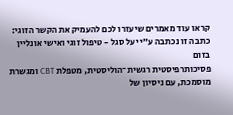קראו עוד מאמרים שיעזרו לכם להעמיק את הקשר הזוגי:
כתבה זו נכתבה ע״י יעל סגל - טיפול זוגי ואישי אונליין בזום
פסיכותרפיסטית רגשית־הוליסטית, מטפלת CBT ומגשרת מוסמכת, עם ניסיון של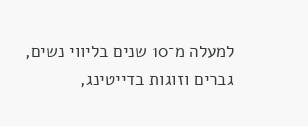למעלה מ־10 שנים בליווי נשים, גברים וזוגות בדייטינג,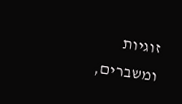זוגיות ומשברים,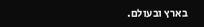בארץ ובעולם.